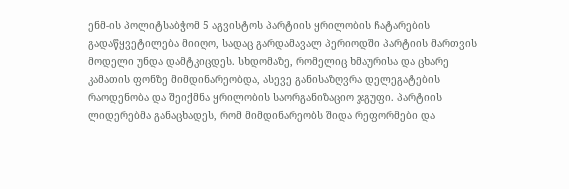ენმ-ის პოლიტსაბჭომ 5 აგვისტოს პარტიის ყრილობის ჩატარების გადაწყვეტილება მიიღო, სადაც გარდამავალ პერიოდში პარტიის მართვის მოდელი უნდა დამტკიცდეს. სხდომაზე, რომელიც ხმაურისა და ცხარე კამათის ფონზე მიმდინარეობდა, ასევე განისაზღვრა დელეგატების რაოდენობა და შეიქმნა ყრილობის საორგანიზაციო ჯგუფი. პარტიის ლიდერებმა განაცხადეს, რომ მიმდინარეობს შიდა რეფორმები და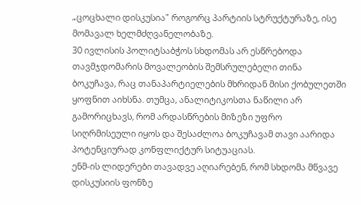„ცოცხალი დისკუსია" როგორც პარტიის სტრუქტურაზე, ისე მომავალ ხელმძღვანელობაზე.
30 ივლისის პოლიტსაბჭოს სხდომას არ ესწრებოდა თავმჯდომარის მოვალეობის შემსრულებელი თინა ბოკუჩავა, რაც თანაპარტიელების მხრიდან მისი ქობულეთში ყოფნით აიხსნა. თუმცა, ანალიტიკოსთა ნაწილი არ გამორიცხავს, რომ არდასწრების მიზეზი უფრო სიღრმისეული იყოს და შესაძლოა ბოკუჩავამ თავი აარიდა პოტენციურად კონფლიქტურ სიტუაციას.
ენმ-ის ლიდერები თავადვე აღიარებენ, რომ სხდომა მწვავე დისკუსიის ფონზე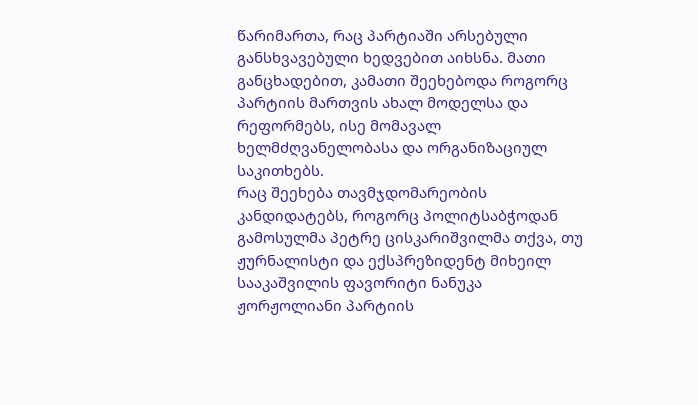წარიმართა, რაც პარტიაში არსებული განსხვავებული ხედვებით აიხსნა. მათი განცხადებით, კამათი შეეხებოდა როგორც პარტიის მართვის ახალ მოდელსა და რეფორმებს, ისე მომავალ ხელმძღვანელობასა და ორგანიზაციულ საკითხებს.
რაც შეეხება თავმჯდომარეობის კანდიდატებს, როგორც პოლიტსაბჭოდან გამოსულმა პეტრე ცისკარიშვილმა თქვა, თუ ჟურნალისტი და ექსპრეზიდენტ მიხეილ სააკაშვილის ფავორიტი ნანუკა ჟორჟოლიანი პარტიის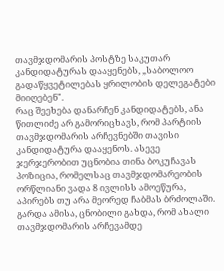თავმჯდომარის პოსტზე საკუთარ კანდიდატურას დააყენებს, „საბოლოო გადაწყვეტილებას ყრილობის დელეგატები მიიღებენ".
რაც შეეხება დანარჩენ კანდიდატებს, ანა წითლიძე არ გამორიცხავს, რომ პარტიის თავმჯდომარის არჩევნებში თავისი კანდიდატურა დააყენოს. ასევე ჯერჯერობით უცნობია თინა ბოკუჩავას პოზიცია, რომელსაც თავმჯდომარეობის ორწლიანი ვადა 8 ივლისს ამოეწურა, აპირებს თუ არა მეორედ ჩაბმას ბრძოლაში.
გარდა ამისა, ცნობილი გახდა, რომ ახალი თავმჯდომარის არჩევამდე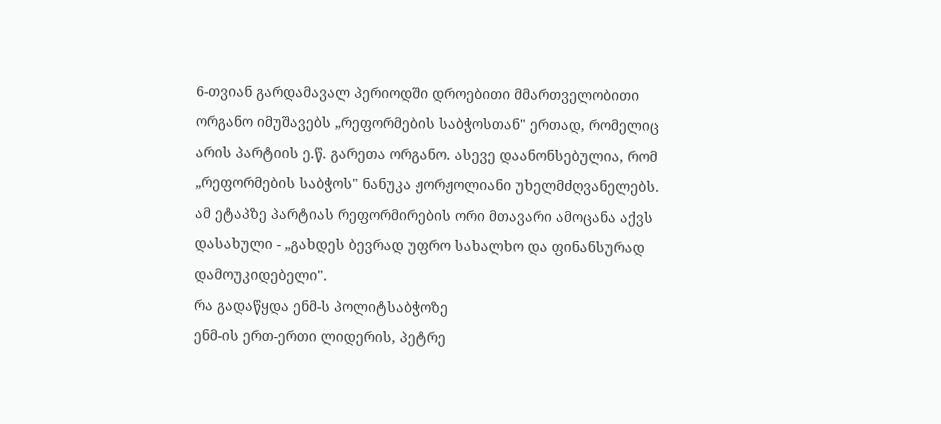6-თვიან გარდამავალ პერიოდში დროებითი მმართველობითი ორგანო იმუშავებს „რეფორმების საბჭოსთან" ერთად, რომელიც არის პარტიის ე.წ. გარეთა ორგანო. ასევე დაანონსებულია, რომ „რეფორმების საბჭოს" ნანუკა ჟორჟოლიანი უხელმძღვანელებს.
ამ ეტაპზე პარტიას რეფორმირების ორი მთავარი ამოცანა აქვს დასახული - „გახდეს ბევრად უფრო სახალხო და ფინანსურად დამოუკიდებელი".
რა გადაწყდა ენმ-ს პოლიტსაბჭოზე
ენმ-ის ერთ-ერთი ლიდერის, პეტრე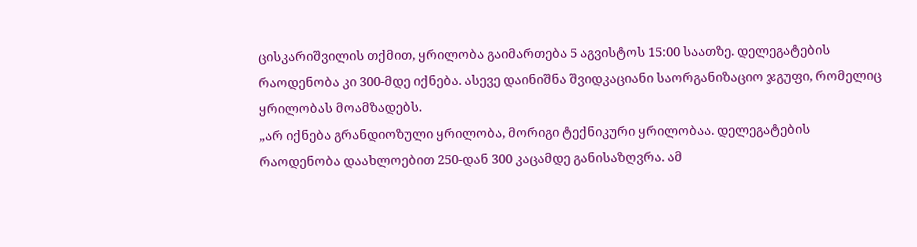ცისკარიშვილის თქმით, ყრილობა გაიმართება 5 აგვისტოს 15:00 საათზე. დელეგატების რაოდენობა კი 300-მდე იქნება. ასევე დაინიშნა შვიდკაციანი საორგანიზაციო ჯგუფი, რომელიც ყრილობას მოამზადებს.
„არ იქნება გრანდიოზული ყრილობა, მორიგი ტექნიკური ყრილობაა. დელეგატების რაოდენობა დაახლოებით 250-დან 300 კაცამდე განისაზღვრა. ამ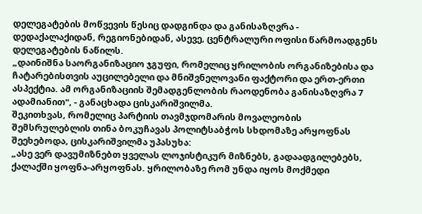დელეგატების მოწვევის წესიც დადგინდა და განისაზღვრა - დედაქალაქიდან, რეგიონებიდან, ასევე, ცენტრალური ოფისი წარმოადგენს დელეგატების ნაწილს.
„დაინიშნა საორგანიზაციო ჯგუფი, რომელიც ყრილობის ორგანიზებისა და ჩატარებისთვის აუცილებელი და მნიშვნელოვანი ფაქტორი და ერთ-ერთი ასპექტია. ამ ორგანიზაციის შემადგენლობის რაოდენობა განისაზღვრა 7 ადამიანით", - განაცხადა ცისკარიშვილმა.
შეკითხვას, რომელიც პარტიის თავმჯდომარის მოვალეობის შემსრულებლის თინა ბოკუჩავას პოლიტსაბჭოს სხდომაზე არყოფნას შეეხებოდა, ცისკარიშვილმა უპასუხა:
„ასე ვერ დავუმიზნებთ ყველას ლოჯისტიკურ მიზნებს, გადაადგილებებს, ქალაქში ყოფნა-არყოფნას. ყრილობაზე რომ უნდა იყოს მოქმედი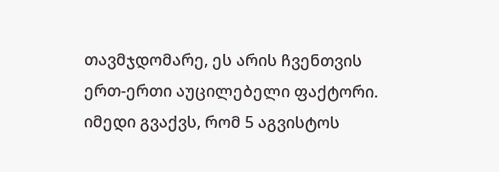თავმჯდომარე, ეს არის ჩვენთვის ერთ-ერთი აუცილებელი ფაქტორი. იმედი გვაქვს, რომ 5 აგვისტოს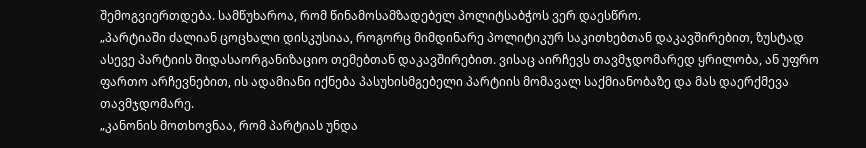შემოგვიერთდება. სამწუხაროა, რომ წინამოსამზადებელ პოლიტსაბჭოს ვერ დაესწრო.
„პარტიაში ძალიან ცოცხალი დისკუსიაა, როგორც მიმდინარე პოლიტიკურ საკითხებთან დაკავშირებით, ზუსტად ასევე პარტიის შიდასაორგანიზაციო თემებთან დაკავშირებით. ვისაც აირჩევს თავმჯდომარედ ყრილობა, ან უფრო ფართო არჩევნებით, ის ადამიანი იქნება პასუხისმგებელი პარტიის მომავალ საქმიანობაზე და მას დაერქმევა თავმჯდომარე.
„კანონის მოთხოვნაა, რომ პარტიას უნდა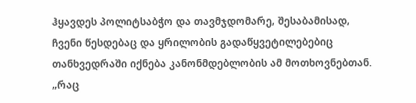ჰყავდეს პოლიტსაბჭო და თავმჯდომარე, შესაბამისად, ჩვენი წესდებაც და ყრილობის გადაწყვეტილებებიც თანხვედრაში იქნება კანონმდებლობის ამ მოთხოვნებთან.
„რაც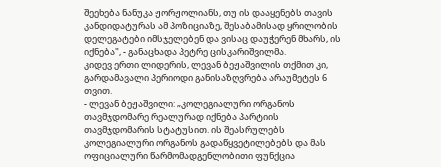შეეხება ნანუკა ჟორჟოლიანს, თუ ის დააყენებს თავის კანდიდატურას ამ პოზიციაზე, შესაბამისად ყრილობის დელეგატები იმსჯელებენ და ვისაც დაუჭერენ მხარს, ის იქნება", - განაცხადა პეტრე ცისკარიშვილმა.
კიდევ ერთი ლიდერის, ლევან ბეჟაშვილის თქმით კი, გარდამავალი პერიოდი განისაზღვრება არაუმეტეს 6 თვით.
- ლევან ბეჟაშვილი: „კოლეგიალური ორგანოს თავმჯდომარე რეალურად იქნება პარტიის თავმჯდომარის სტატუსით. ის შეასრულებს კოლეგიალური ორგანოს გადაწყვეტილებებს და მას ოფიციალური წარმომადგენლობითი ფუნქცია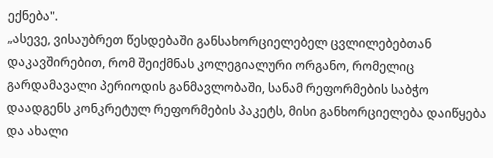ექნება".
„ასევე, ვისაუბრეთ წესდებაში განსახორციელებელ ცვლილებებთან დაკავშირებით, რომ შეიქმნას კოლეგიალური ორგანო, რომელიც გარდამავალი პერიოდის განმავლობაში, სანამ რეფორმების საბჭო დაადგენს კონკრეტულ რეფორმების პაკეტს, მისი განხორციელება დაიწყება და ახალი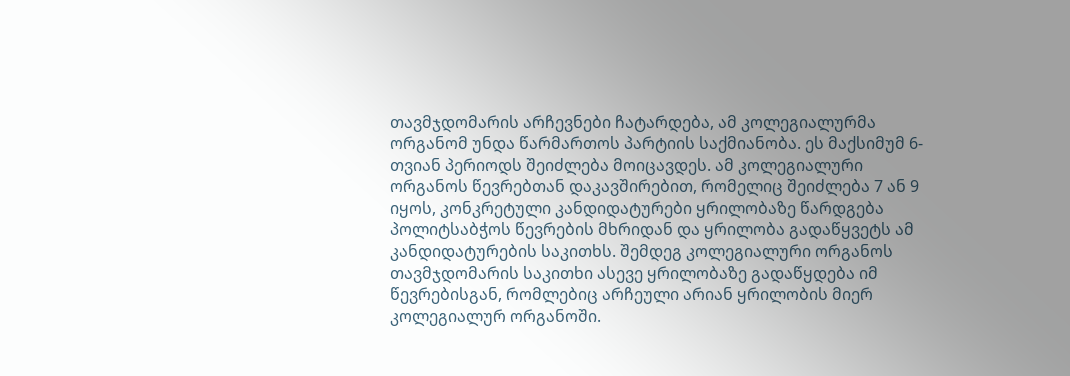თავმჯდომარის არჩევნები ჩატარდება, ამ კოლეგიალურმა ორგანომ უნდა წარმართოს პარტიის საქმიანობა. ეს მაქსიმუმ 6-თვიან პერიოდს შეიძლება მოიცავდეს. ამ კოლეგიალური ორგანოს წევრებთან დაკავშირებით, რომელიც შეიძლება 7 ან 9 იყოს, კონკრეტული კანდიდატურები ყრილობაზე წარდგება პოლიტსაბჭოს წევრების მხრიდან და ყრილობა გადაწყვეტს ამ კანდიდატურების საკითხს. შემდეგ კოლეგიალური ორგანოს თავმჯდომარის საკითხი ასევე ყრილობაზე გადაწყდება იმ წევრებისგან, რომლებიც არჩეული არიან ყრილობის მიერ კოლეგიალურ ორგანოში.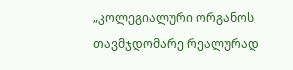„კოლეგიალური ორგანოს თავმჯდომარე რეალურად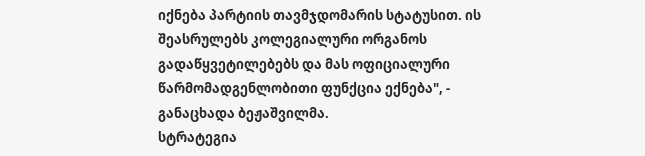იქნება პარტიის თავმჯდომარის სტატუსით. ის შეასრულებს კოლეგიალური ორგანოს გადაწყვეტილებებს და მას ოფიციალური წარმომადგენლობითი ფუნქცია ექნება", - განაცხადა ბეჟაშვილმა.
სტრატეგია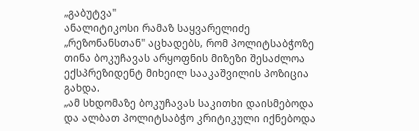„გაბუტვა"
ანალიტიკოსი რამაზ საყვარელიძე „რეზონანსთან" აცხადებს, რომ პოლიტსაბჭოზე თინა ბოკუჩავას არყოფნის მიზეზი შესაძლოა ექსპრეზიდენტ მიხეილ სააკაშვილის პოზიცია გახდა.
„ამ სხდომაზე ბოკუჩავას საკითხი დაისმებოდა და ალბათ პოლიტსაბჭო კრიტიკული იქნებოდა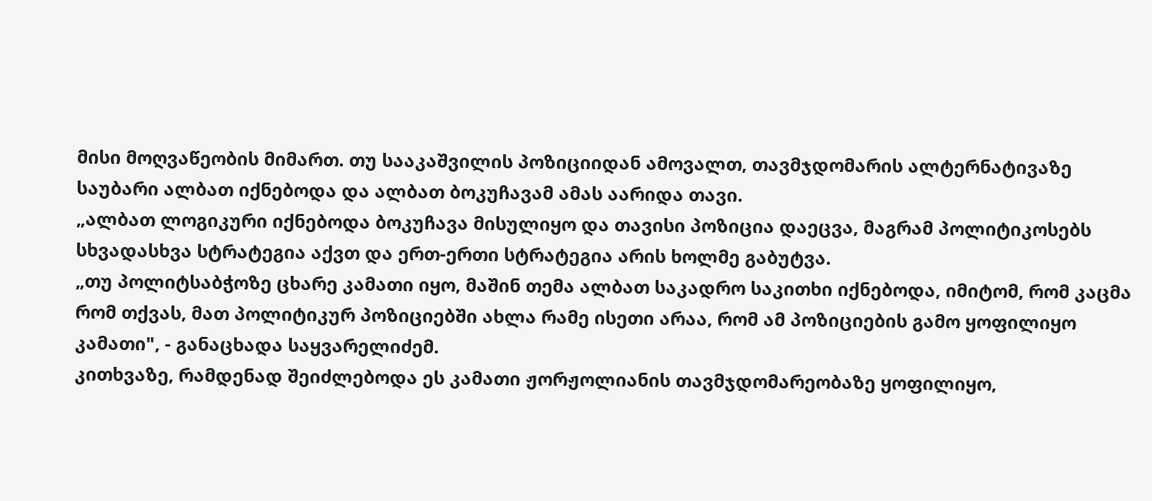მისი მოღვაწეობის მიმართ. თუ სააკაშვილის პოზიციიდან ამოვალთ, თავმჯდომარის ალტერნატივაზე საუბარი ალბათ იქნებოდა და ალბათ ბოკუჩავამ ამას აარიდა თავი.
„ალბათ ლოგიკური იქნებოდა ბოკუჩავა მისულიყო და თავისი პოზიცია დაეცვა, მაგრამ პოლიტიკოსებს სხვადასხვა სტრატეგია აქვთ და ერთ-ერთი სტრატეგია არის ხოლმე გაბუტვა.
„თუ პოლიტსაბჭოზე ცხარე კამათი იყო, მაშინ თემა ალბათ საკადრო საკითხი იქნებოდა, იმიტომ, რომ კაცმა რომ თქვას, მათ პოლიტიკურ პოზიციებში ახლა რამე ისეთი არაა, რომ ამ პოზიციების გამო ყოფილიყო კამათი", - განაცხადა საყვარელიძემ.
კითხვაზე, რამდენად შეიძლებოდა ეს კამათი ჟორჟოლიანის თავმჯდომარეობაზე ყოფილიყო,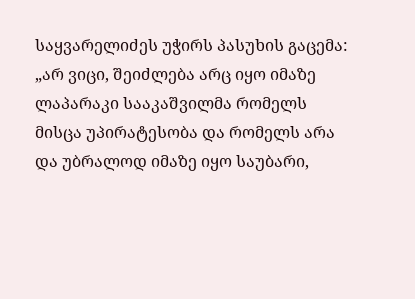საყვარელიძეს უჭირს პასუხის გაცემა:
„არ ვიცი, შეიძლება არც იყო იმაზე ლაპარაკი სააკაშვილმა რომელს მისცა უპირატესობა და რომელს არა და უბრალოდ იმაზე იყო საუბარი,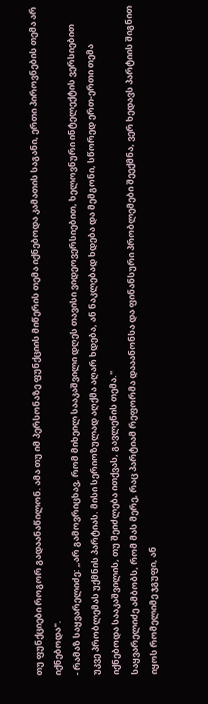თუ ფუნქციები როგორ გადაანაწილონ. ამა თუ იმ პერსონაზე ფუნქციის მიწერის თემა იქნებოდა კამათის საგანი, ერთი პიროვნების თემა არ იქნებოდა".
- რამაზ საყვარელიძე: „არ გამოვრიცხავ, რომ მიხეილ სააკაშვილი დღეს თავისი ვიდეოვერსიებით, ხელოვნური ინტელექტის ვერსიებით უკვე პრობლემას უქმნის პარტიას. მისი სერიოზულად აღქმა აღარ ხდება, ან ნაკლებად ხდება და მემგონი, სწორედ ერთ-ერთი თემა იქნებოდა სააკაშვილის, თუ შეიძლება ითქვას, გავლენის თემა."
საყვარელიძე ამბობს, რომ მას მერე, რაც პარტიამ რეფორმა დააანონსა და ფინანსური პრობლემები შეექმნა, ვერ ხედავს პარტიის შიგნით იყოს რომელიმე ჯგუფი, ან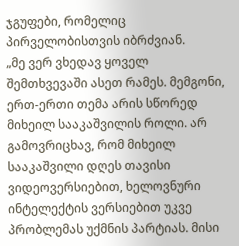ჯგუფები, რომელიც პირველობისთვის იბრძვიან.
„მე ვერ ვხედავ ყოველ შემთხვევაში ასეთ რამეს. მემგონი, ერთ-ერთი თემა არის სწორედ მიხეილ სააკაშვილის როლი. არ გამოვრიცხავ, რომ მიხეილ სააკაშვილი დღეს თავისი ვიდეოვერსიებით, ხელოვნური ინტელექტის ვერსიებით უკვე პრობლემას უქმნის პარტიას. მისი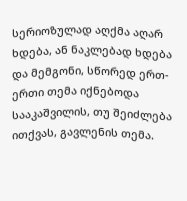სერიოზულად აღქმა აღარ ხდება, ან ნაკლებად ხდება და მემგონი, სწორედ ერთ-ერთი თემა იქნებოდა სააკაშვილის, თუ შეიძლება ითქვას, გავლენის თემა.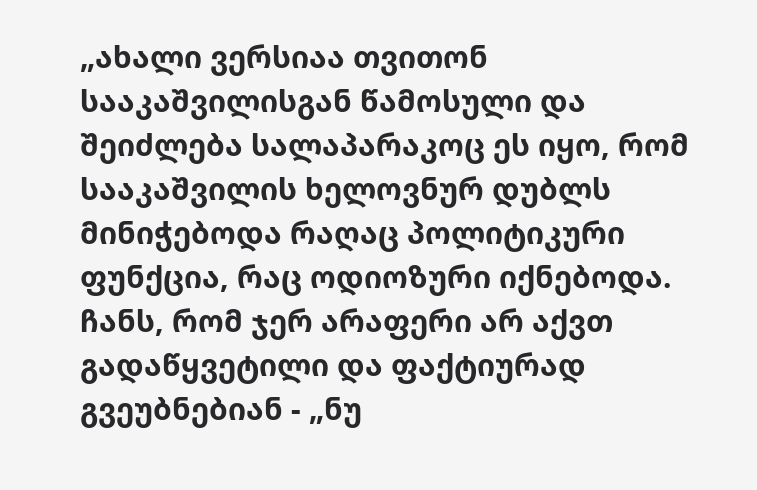„ახალი ვერსიაა თვითონ სააკაშვილისგან წამოსული და შეიძლება სალაპარაკოც ეს იყო, რომ სააკაშვილის ხელოვნურ დუბლს მინიჭებოდა რაღაც პოლიტიკური ფუნქცია, რაც ოდიოზური იქნებოდა. ჩანს, რომ ჯერ არაფერი არ აქვთ გადაწყვეტილი და ფაქტიურად გვეუბნებიან - „ნუ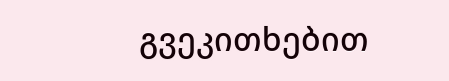გვეკითხებით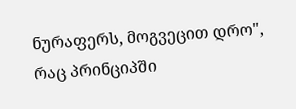ნურაფერს, მოგვეცით დრო", რაც პრინციპში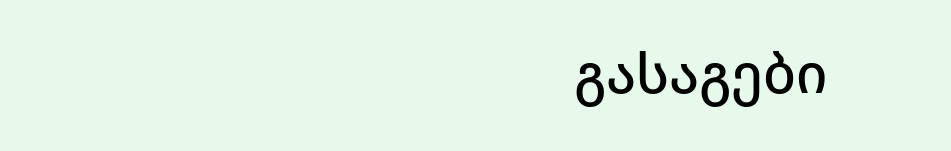გასაგები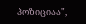პოზიციაა",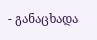- განაცხადა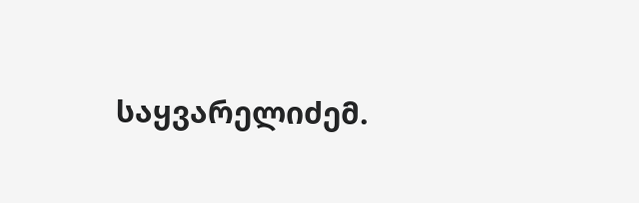საყვარელიძემ.